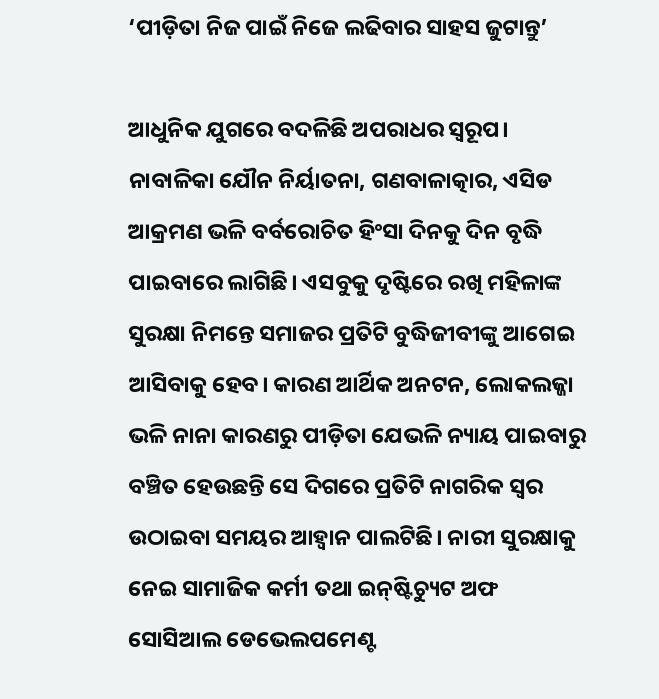‘ପୀଡ଼ିତା ନିଜ ପାଇଁ ନିଜେ ଲଢିବାର ସାହସ ଜୁଟାନ୍ତୁ’

ଆଧୁନିକ ଯୁଗରେ ବଦଳିଛି ଅପରାଧର ସ୍ବରୂପ। ନାବାଳିକା ଯୌନ ନିର୍ୟାତନା, ଗଣବାଳାତ୍କାର, ଏସିଡ ଆକ୍ରମଣ ଭଳି ବର୍ବରୋଚିତ ହିଂସା ଦିନକୁ ଦିନ ବୃଦ୍ଧି ପାଇବାରେ ଲାଗିଛି। ଏସବୁକୁ ଦୃଷ୍ଟିରେ ରଖି ମହିଳାଙ୍କ ସୁରକ୍ଷା ନିମନ୍ତେ ସମାଜର ପ୍ରତିଟି ବୁଦ୍ଧିଜୀବୀଙ୍କୁ ଆଗେଇ ଆସିବାକୁ ହେବ। କାରଣ ଆର୍ଥିକ ଅନଟନ, ଲୋକଲଜ୍ଜା ଭଳି ନାନା କାରଣରୁ ପୀଡ଼ିତା ଯେଭଳି ନ୍ୟାୟ ପାଇବାରୁ ବଞ୍ଚିତ ହେଉଛନ୍ତି ସେ ଦିଗରେ ପ୍ରତିଟି ନାଗରିକ ସ୍ବର ଉଠାଇବା ସମୟର ଆହ୍ବାନ ପାଲଟିଛି। ନାରୀ ସୁରକ୍ଷାକୁ ନେଇ ସାମାଜିକ କର୍ମୀ ତଥା ଇନ୍‌ଷ୍ଟିଚ୍ୟୁଟ ଅଫ ସୋସିଆଲ ଡେଭେଲପମେଣ୍ଟ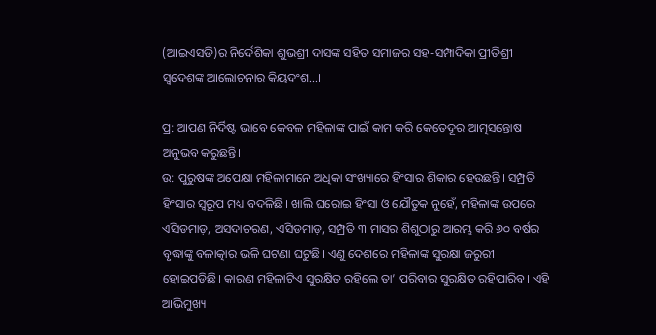(ଆଇଏସଡି)ର ନିର୍ଦେଶିକା ଶୁଭଶ୍ରୀ ଦାସଙ୍କ ସହିତ ସମାଜର ସହ-ସମ୍ପାଦିକା ପ୍ରୀତିଶ୍ରୀ ସ୍ବଦେଶଙ୍କ ଆଲୋଚନାର କିୟଦଂଶ…।

ପ୍ର: ଆପଣ ନିର୍ଦିଷ୍ଟ ଭାବେ କେବଳ ମହିଳାଙ୍କ ପାଇଁ କାମ କରି କେତେଦୂର ଆତ୍ମସନ୍ତୋଷ ଅନୁଭବ କରୁଛନ୍ତି।
ଉ: ପୁରୁଷଙ୍କ ଅପେକ୍ଷା ମହିଳାମାନେ ଅଧିକା ସଂଖ୍ୟାରେ ହିଂସାର ଶିକାର ହେଉଛନ୍ତି। ସମ୍ପ୍ରତି ହିଂସାର ସ୍ବରୂପ ମଧ୍ୟ ବଦଳିଛି। ଖାଲି ଘରୋଇ ହିଂସା ଓ ଯୌତୁକ ନୁହେଁ, ମହିଳାଙ୍କ ଉପରେ ଏସିଡମାଡ଼, ଅସଦାଚରଣ, ଏସିଡମାଡ଼, ସମ୍ପ୍ରତି ୩ ମାସର ଶିଶୁଠାରୁ ଆରମ୍ଭ କରି ୬୦ ବର୍ଷର ବୃଦ୍ଧାଙ୍କୁ ବଳାତ୍କାର ଭଳି ଘଟଣା ଘଟୁଛି। ଏଣୁ ଦେଶରେ ମହିଳାଙ୍କ ସୁରକ୍ଷା ଜରୁରୀ ହୋଇପଡିଛି। କାରଣ ମହିଳାଟିଏ ସୁରକ୍ଷିତ ରହିଲେ ତା’ ପରିବାର ସୁରକ୍ଷିତ ରହିପାରିବ। ଏହି ଆଭିମୁଖ୍ୟ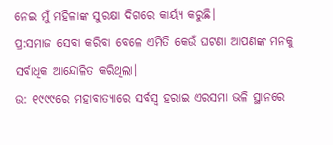ନେଇ ମୁଁ ମହିଳାଙ୍କ ସୁରକ୍ଷା ଦିଗରେ କାର୍ୟ୍ୟ କରୁଛି।
ପ୍ର:ସମାଜ ସେବା କରିବା ବେଳେ ଏମିତି କେଉଁ ଘଟଣା ଆପଣଙ୍କ ମନକୁ ସର୍ବାଧିକ ଆନ୍ଦୋଳିତ କରିଥିଲା।
ଉ: ୧୯୯୯ରେ ମହାବାତ୍ୟାରେ ସର୍ବସ୍ବ ହରାଇ ଏରସମା ଭଳି ସ୍ଥାନରେ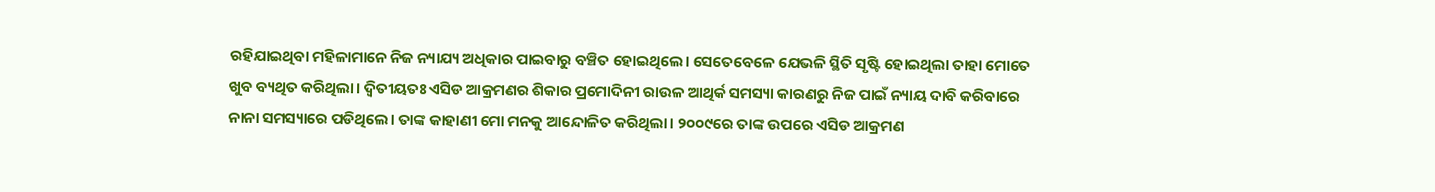ରହିଯାଇଥିବା ମହିଳାମାନେ ନିଜ ନ୍ୟାଯ୍ୟ ଅଧିକାର ପାଇବାରୁ ବଞ୍ଚିତ ହୋଇଥିଲେ। ସେତେବେଳେ ଯେଭଳି ସ୍ଥିତି ସୃଷ୍ଟି ହୋଇଥିଲା ତାହା ମୋତେ ଖୁବ ବ୍ୟଥିତ କରିଥିଲା। ଦ୍ବିତୀୟତଃ ଏସିଡ ଆକ୍ରମଣର ଶିକାର ପ୍ରମୋଦିନୀ ରାଉଳ ଆଥିର୍କ ସମସ୍ୟା କାରଣରୁ ନିଜ ପାଇଁ ନ୍ୟାୟ ଦାବି କରିବାରେ ନାନା ସମସ୍ୟାରେ ପଡିଥିଲେ। ତାଙ୍କ କାହାଣୀ ମୋ ମନକୁ ଆନ୍ଦୋଳିତ କରିଥିଲା। ୨୦୦୯ରେ ତାଙ୍କ ଉପରେ ଏସିଡ ଆକ୍ରମଣ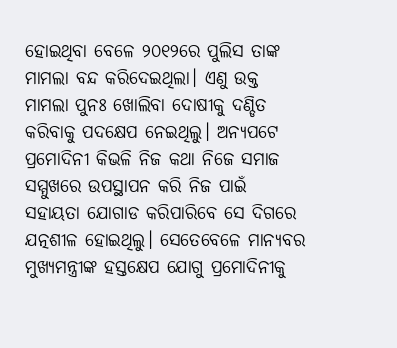ହୋଇଥିବା ବେଳେ ୨୦୧୨ରେ ପୁଲିସ ତାଙ୍କ ମାମଲା ବନ୍ଦ କରିଦେଇଥିଲା। ଏଣୁ ଉକ୍ତ ମାମଲା ପୁନଃ ଖୋଲିବା ଦୋଷୀକୁ ଦଣ୍ଡିତ କରିବାକୁ ପଦକ୍ଷେପ ନେଇଥିଲୁ। ଅନ୍ୟପଟେ ପ୍ରମୋଦିନୀ କିଭଳି ନିଜ କଥା ନିଜେ ସମାଜ ସମ୍ମୁଖରେ ଉପସ୍ଥାପନ କରି ନିଜ ପାଇଁ ସହାୟତା ଯୋଗାଡ କରିପାରିବେ ସେ ଦିଗରେ ଯତ୍ନଶୀଳ ହୋଇଥିଲୁ। ସେତେବେଳେ ମାନ୍ୟବର ମୁଖ୍ୟମନ୍ତ୍ରୀଙ୍କ ହସ୍ତକ୍ଷେପ ଯୋଗୁ ପ୍ରମୋଦିନୀକୁ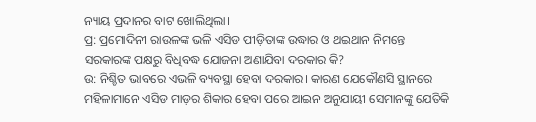ନ୍ୟାୟ ପ୍ରଦାନର ବାଟ ଖୋଲିଥିଲା।
ପ୍ର: ପ୍ରମୋଦିନୀ ରାଉଳଙ୍କ ଭଳି ଏସିଡ ପୀଡ଼ିତାଙ୍କ ଉଦ୍ଧାର ଓ ଥଇଥାନ ନିମନ୍ତେ ସରକାରଙ୍କ ପକ୍ଷରୁ ବିଧିବଦ୍ଧ ଯୋଜନା ଅଣାଯିବା ଦରକାର କି?
ଉ: ନିଶ୍ଚିତ ଭାବରେ ଏଭଳି ବ୍ୟବସ୍ଥା ହେବା ଦରକାର। କାରଣ ଯେକୌଣସି ସ୍ଥାନରେ ମହିଳାମାନେ ଏସିଡ ମାଡ଼ର ଶିକାର ହେବା ପରେ ଆଇନ ଅନୁଯାୟୀ ସେମାନଙ୍କୁ ଯେତିକି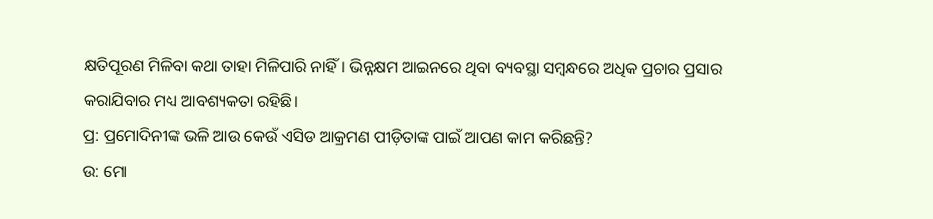କ୍ଷତିପୂରଣ ମିଳିବା କଥା ତାହା ମିଳିପାରି ନାହିଁ। ଭିନ୍ନକ୍ଷମ ଆଇନରେ ଥିବା ବ୍ୟବସ୍ଥା ସମ୍ବନ୍ଧରେ ଅଧିକ ପ୍ରଚାର ପ୍ରସାର କରାଯିବାର ମଧ୍ୟ ଆବଶ୍ୟକତା ରହିଛି।
ପ୍ର: ପ୍ରମୋଦିନୀଙ୍କ ଭଳି ଆଉ କେଉଁ ଏସିଡ ଆକ୍ରମଣ ପୀଡ଼ିତାଙ୍କ ପାଇଁ ଆପଣ କାମ କରିଛନ୍ତି?
ଉ: ମୋ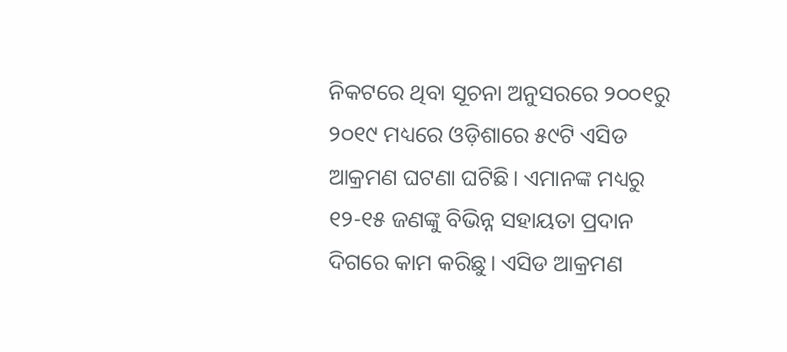ନିକଟରେ ଥିବା ସୂଚନା ଅନୁସରରେ ୨୦୦୧ରୁ ୨୦୧୯ ମଧ୍ୟରେ ଓଡ଼ିଶାରେ ୫୯ଟି ଏସିଡ ଆକ୍ରମଣ ଘଟଣା ଘଟିଛି। ଏମାନଙ୍କ ମଧ୍ୟରୁ ୧୨-୧୫ ଜଣଙ୍କୁ ବିଭିନ୍ନ ସହାୟତା ପ୍ରଦାନ ଦିଗରେ କାମ କରିଛୁ। ଏସିଡ ଆକ୍ରମଣ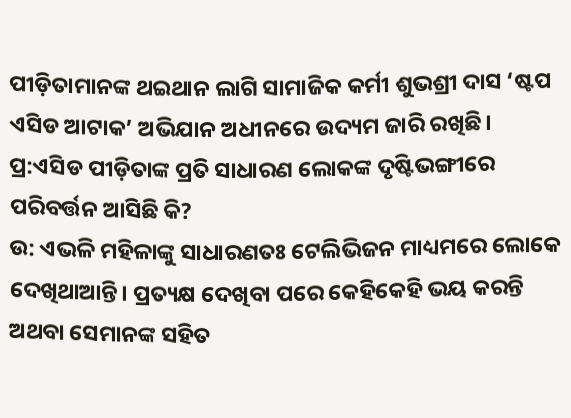ପୀଡ଼ିତାମାନଙ୍କ ଥଇଥାନ ଲାଗି ସାମାଜିକ କର୍ମୀ ଶୁଭଶ୍ରୀ ଦାସ ‘ଷ୍ଟପ ଏସିଡ ଆଟାକ’ ଅଭିଯାନ ଅଧୀନରେ ଉଦ୍ୟମ ଜାରି ରଖିଛି।
ପ୍ର:ଏସିଡ ପୀଡ଼ିତାଙ୍କ ପ୍ରତି ସାଧାରଣ ଲୋକଙ୍କ ଦୃଷ୍ଟିଭଙ୍ଗୀରେ ପରିବର୍ତ୍ତନ ଆସିଛି କି?
ଉ: ଏଭଳି ମହିଳାଙ୍କୁ ସାଧାରଣତଃ ଟେଲିଭିଜନ ମାଧ୍ୟମରେ ଲୋକେ ଦେଖିଥାଆନ୍ତି। ପ୍ରତ୍ୟକ୍ଷ ଦେଖିବା ପରେ କେହିକେହି ଭୟ କରନ୍ତି ଅଥବା ସେମାନଙ୍କ ସହିତ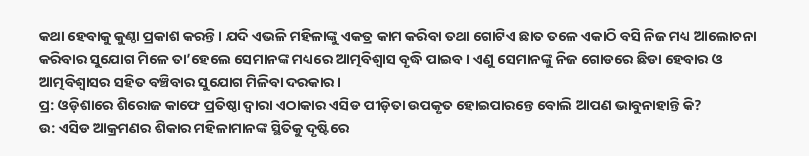କଥା ହେବାକୁ କୁଣ୍ଠା ପ୍ରକାଶ କରନ୍ତି। ଯଦି ଏଭଳି ମହିଳାଙ୍କୁ ଏକତ୍ର କାମ କରିବା ତଥା ଗୋଟିଏ ଛାତ ତଳେ ଏକାଠି ବସି ନିଜ ମଧ୍ୟ ଆଲୋଚନା କରିବାର ସୁଯୋଗ ମିଳେ ତା’ହେଲେ ସେମାନଙ୍କ ମଧ୍ୟରେ ଆତ୍ମବିଶ୍ବାସ ବୃଦ୍ଧି ପାଇବ। ଏଣୁ ସେମାନଙ୍କୁ ନିଜ ଗୋଡରେ ଛିଡା ହେବାର ଓ ଆତ୍ମବିଶ୍ବାସର ସହିତ ବଞ୍ଚିବାର ସୁଯୋଗ ମିଳିବା ଦରକାର।
ପ୍ର: ଓଡ଼ିଶାରେ ଶିରୋଜ କାଫେ ପ୍ରତିଷ୍ଠା ଦ୍ବାରା ଏଠାକାର ଏସିଡ ପୀଡ଼ିତା ଉପକୃତ ହୋଇପାରନ୍ତେ ବୋଲି ଆପଣ ଭାବୁନାହାନ୍ତି କି?
ଉ: ଏସିଡ ଆକ୍ରମଣର ଶିକାର ମହିଳାମାନଙ୍କ ସ୍ଥିତିକୁ ଦୃଷ୍ଟିରେ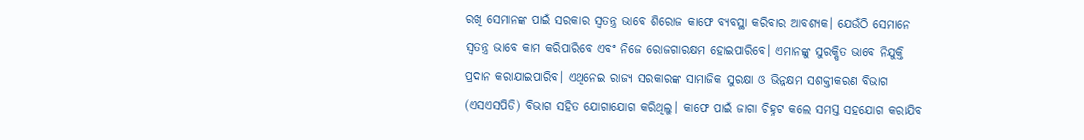ରଖି ସେମାନଙ୍କ ପାଇଁ ସରକାର ସ୍ବତନ୍ତ୍ର ଭାବେ ଶିରୋଜ କାଫେ ବ୍ୟବସ୍ଥା କରିବାର ଆବଶ୍ୟକ। ଯେଉଁଠି ସେମାନେ ସ୍ବତନ୍ତ୍ର ଭାବେ କାମ କରିପାରିବେ ଏବଂ ନିଜେ ରୋଜଗାରକ୍ଷମ ହୋଇପାରିବେ। ଏମାନଙ୍କୁ ସୁରକ୍ଷିତ ଭାବେ ନିଯୁକ୍ତି ପ୍ରଦାନ କରାଯାଇପାରିବ। ଏଥିନେଇ ରାଜ୍ୟ ସରକାରଙ୍କ ସାମାଜିକ ସୁରକ୍ଷା ଓ ଭିନ୍ନକ୍ଷମ ସଶକ୍ତୀକରଣ ବିଭାଗ (ଏସଏସପିଡି) ବିଭାଗ ସହିତ ଯୋଗାଯୋଗ କରିଥିଲୁ। କାଫେ ପାଇଁ ଜାଗା ଚିହ୍ନଟ କଲେ ସମସ୍ତ ସହଯୋଗ କରାଯିବ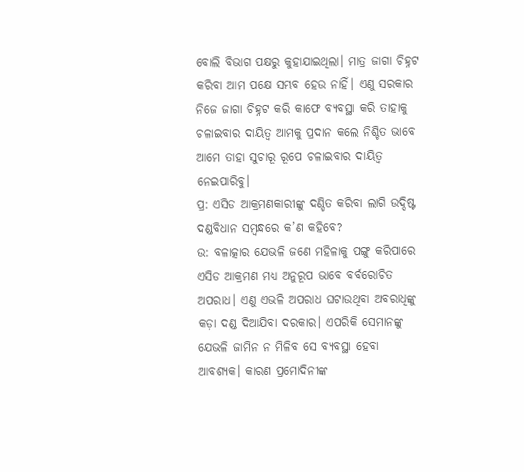ବୋଲି ବିଭାଗ ପକ୍ଷରୁ କୁହାଯାଇଥିଲା। ମାତ୍ର ଜାଗା ଚିହ୍ନଟ କରିବା ଆମ ପକ୍ଷେ ସମ୍ଭବ ହେଉ ନାହିଁ। ଏଣୁ ସରକାର ନିଜେ ଜାଗା ଚିହ୍ନଟ କରି କାଫେ ବ୍ୟବସ୍ଥା କରି ତାହାକୁ ଚଳାଇବାର ଦାୟିତ୍ବ ଆମକୁ ପ୍ରଦାନ କଲେ ନିଶ୍ଚିତ ଭାବେ ଆମେ ତାହା ସୁଚାରୂ ରୂପେ ଚଳାଇବାର ଦାୟିତ୍ବ ନେଇପାରିବୁ।
ପ୍ର: ଏସିଡ ଆକ୍ରମଣକାରୀଙ୍କୁ ଦଣ୍ଡିତ କରିବା ଲାଗି ଉଦ୍ଦିଷ୍ଟ ଦଣ୍ଡବିଧାନ ସମ୍ବନ୍ଧରେ କ’ଣ କହିବେ?
ଉ: ବଳାତ୍କାର ଯେଭଳି ଜଣେ ମହିଳାକୁ ପଙ୍ଗୁ କରିପାରେ ଏସିଡ ଆକ୍ରମଣ ମଧ୍ୟ ଅନୁରୂପ ଭାବେ ବର୍ବରୋଚିତ ଅପରାଧ। ଏଣୁ ଏଭଳି ଅପରାଧ ଘଟାଉଥିବା ଅବରାଧିଙ୍କୁ କଡ଼ା ଦଣ୍ଡ ଦିଆଯିବା ଦରକାର। ଏପରିକି ସେମାନଙ୍କୁ ଯେଭଳି ଜାମିନ ନ ମିଳିବ ସେ ବ୍ୟବସ୍ଥା ହେବା ଆବଶ୍ୟକ। କାରଣ ପ୍ରମୋଦିନୀଙ୍କ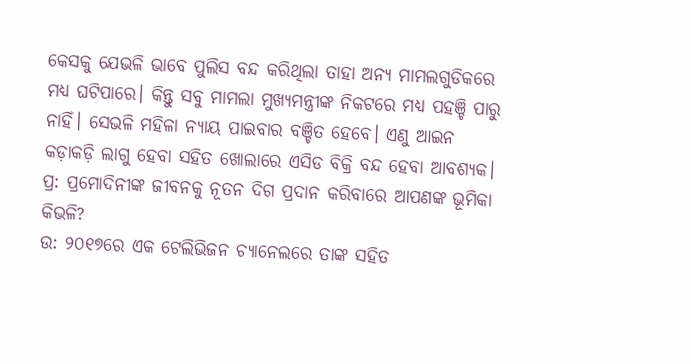କେସକୁ ଯେଭଳି ଭାବେ ପୁଲିସ ବନ୍ଦ କରିଥିଲା ତାହା ଅନ୍ୟ ମାମଲଗୁଡିକରେ ମଧ୍ୟ ଘଟିପାରେ। କିନ୍ତୁ ସବୁ ମାମଲା ମୁଖ୍ୟମନ୍ତ୍ରୀଙ୍କ ନିକଟରେ ମଧ୍ୟ ପହଞ୍ଚି ପାରୁ ନାହିଁ। ସେଭଳି ମହିଳା ନ୍ୟାୟ ପାଇବାର ବଞ୍ଚିତ ହେବେ। ଏଣୁ ଆଇନ କଡ଼ାକଡ଼ି ଲାଗୁ ହେବା ସହିତ ଖୋଲାରେ ଏସିଡ ବିକ୍ରି ବନ୍ଦ ହେବା ଆବଶ୍ୟକ।
ପ୍ର: ପ୍ରମୋଦିନୀଙ୍କ ଜୀବନକୁ ନୂତନ ଦିଗ ପ୍ରଦାନ କରିବାରେ ଆପଣଙ୍କ ଭୂମିକା କିଭଳି?
ଉ: ୨୦୧୭ରେ ଏକ ଟେଲିଭିଜନ ଚ୍ୟାନେଲରେ ତାଙ୍କ ସହିତ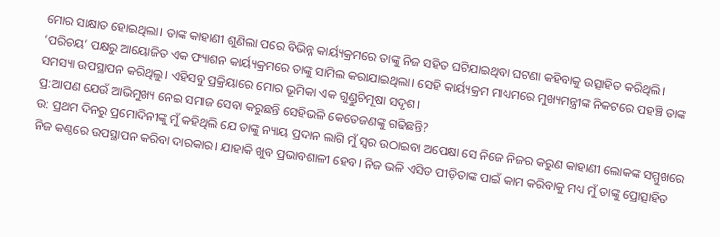ମୋର ସାକ୍ଷାତ ହୋଇଥିଲା। ତାଙ୍କ କାହାଣୀ ଶୁଣିଲା ପରେ ବିଭିନ୍ନ କାର୍ୟ୍ୟକ୍ରମରେ ତାଙ୍କୁ ନିଜ ସହିତ ଘଟିଯାଇଥିବା ଘଟଣା କହିବାକୁ ଉତ୍ସାହିତ କରିଥିଲି। ‘ପରିଚୟ’ ପକ୍ଷରୁ ଆୟୋଜିତ ଏକ ଫ୍ୟାଶନ କାର୍ୟ୍ୟକ୍ରମରେ ତାଙ୍କୁ ସାମିଲ କରାଯାଇଥିଲା। ସେହି କାର୍ୟ୍ୟକ୍ରମ ମାଧ୍ୟମରେ ମୁଖ୍ୟମନ୍ତ୍ରୀଙ୍କ ନିକଟରେ ପହଞ୍ଚି ତାଙ୍କ ସମସ୍ୟା ଉପସ୍ଥାପନ କରିଥିଲୁ। ଏହିସବୁ ପ୍ରକ୍ରିୟାରେ ମୋର ଭୂମିକା ଏକ ଗୁଣ୍ଡୁଚିମୂଷା ସଦୃଶ।
ପ୍ର:ଆପଣ ଯେଉଁ ଆଭିମୁଖ୍ୟ ନେଇ ସମାଜ ସେବା କରୁଛନ୍ତି ସେହିଭଳି କେତେଜଣଙ୍କୁ ଗଢିଛନ୍ତି?
ଉ: ପ୍ରଥମ ଦିନରୁ ପ୍ରମୋଦିନୀଙ୍କୁ ମୁଁ କହିଥିଲି ଯେ ତାଙ୍କୁ ନ୍ୟାୟ ପ୍ରଦାନ ଲାଗି ମୁଁ ସ୍ବର ଉଠାଇବା ଅପେକ୍ଷା ସେ ନିଜେ ନିଜର କରୁଣ କାହାଣୀ ଲୋକଙ୍କ ସମ୍ମୁଖରେ ନିଜ କଣ୍ଠରେ ଉପସ୍ଥାପନ କରିବା ଦାରକାର। ଯାହାକି ଖୁବ ପ୍ରଭାବଶାଳୀ ହେବ। ନିଜ ଭଳି ଏସିଡ ପୀଡ଼ିତାଙ୍କ ପାଇଁ କାମ କରିବାକୁ ମଧ୍ୟ ମୁଁ ତାଙ୍କୁ ପ୍ରୋତ୍ସାହିତ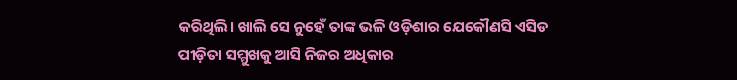କରିଥିଲି। ଖାଲି ସେ ନୁହେଁ ତାଙ୍କ ଭଳି ଓଡ଼ିଶାର ଯେକୌଣସି ଏସିଡ ପୀଡ଼ିତା ସମ୍ମୁଖକୁ ଆସି ନିଜର ଅଧିକାର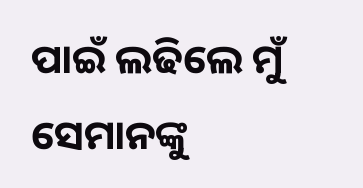ପାଇଁ ଲଢିଲେ ମୁଁ ସେମାନଙ୍କୁ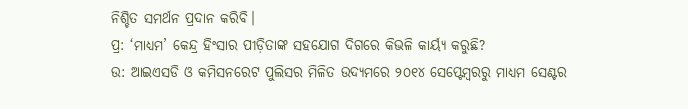ନିଶ୍ଚିତ ସମର୍ଥନ ପ୍ରଦାନ କରିବି।
ପ୍ର: ‘ମାଧ୍ୟମ’ କେନ୍ଦ୍ର ହିଂସାର ପୀଡ଼ିତାଙ୍କ ସହଯୋଗ ଦିଗରେ କିଭଳି କାର୍ୟ୍ୟ କରୁଛି?
ଉ: ଆଇଏସଡି ଓ କମିସନରେଟ ପୁଲିସର ମିଳିତ ଉଦ୍ୟମରେ ୨୦୧୪ ସେପ୍ଟେମ୍ବରରୁ ମାଧ୍ୟମ ସେଣ୍ଟର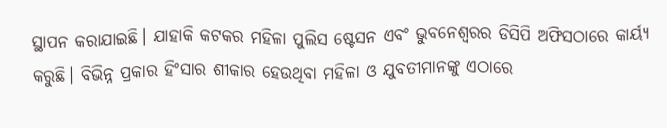ସ୍ଥାପନ କରାଯାଇଛି। ଯାହାକି କଟକର ମହିଳା ପୁଲିସ ଷ୍ଟେସନ ଏବଂ ଭୁବନେଶ୍ବରର ଡିସିପି ଅଫିସଠାରେ କାର୍ୟ୍ୟ କରୁଛି। ବିଭିନ୍ନ ପ୍ରକାର ହିଂସାର ଶୀକାର ହେଉଥିବା ମହିଳା ଓ ଯୁବତୀମାନଙ୍କୁ ଏଠାରେ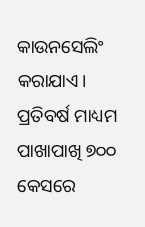କାଉନସେଲିଂ କରାଯାଏ। ପ୍ରତିବର୍ଷ ମାଧ୍ୟମ ପାଖାପାଖି ୭୦୦ କେସରେ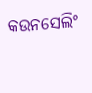କଉନସେଲିଂ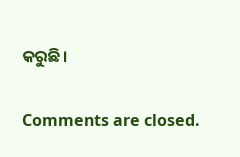କରୁଛି।

Comments are closed.